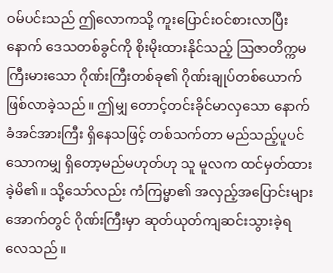ဝမ်ပင်းသည် ဤလောကသို့ ကူးပြောင်းဝင်စားလာပြီးနောက် ဒေသတစ်ခွင်ကို စိုးမိုးထားနိုင်သည့် ဩဇာတိက္ကမကြီးမားသော ဂိုဏ်းကြီးတစ်ခု၏ ဂိုဏ်းချုပ်တစ်ယောက် ဖြစ်လာခဲ့သည်။ ဤမျှ တောင့်တင်းခိုင်မာလှသော နောက်ခံအင်အားကြီး ရှိနေသဖြင့် တစ်သက်တာ မည်သည့်ပူပင်သောကမျှ ရှိတော့မည်မဟုတ်ဟု သူ မူလက ထင်မှတ်ထားခဲ့မိ၏။ သို့သော်လည်း ကံကြမ္မာ၏ အလှည့်အပြောင်းများအောက်တွင် ဂိုဏ်းကြီးမှာ ဆုတ်ယုတ်ကျဆင်းသွားခဲ့ရလေသည်။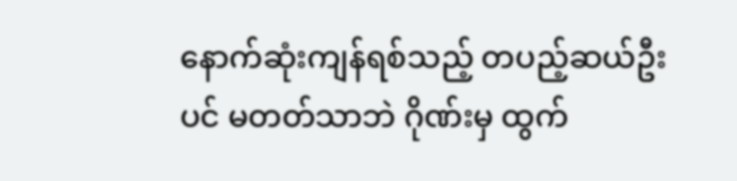နောက်ဆုံးကျန်ရစ်သည့် တပည့်ဆယ်ဦးပင် မတတ်သာဘဲ ဂိုဏ်းမှ ထွက်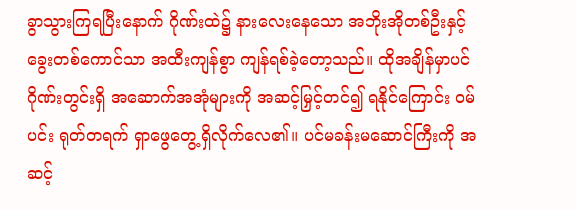ခွာသွားကြရပြီးနောက် ဂိုဏ်းထဲ၌ နားလေးနေသော အဘိုးအိုတစ်ဦးနှင့် ခွေးတစ်ကောင်သာ အထီးကျန်စွာ ကျန်ရစ်ခဲ့တော့သည်။ ထိုအချိန်မှာပင် ဂိုဏ်းတွင်းရှိ အဆောက်အအုံများကို အဆင့်မြှင့်တင်၍ ရနိုင်ကြောင်း ဝမ်ပင်း ရုတ်တရက် ရှာဖွေတွေ့ရှိလိုက်လေ၏။ ပင်မခန်းမဆောင်ကြီးကို အဆင့်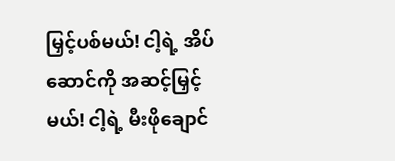မြှင့်ပစ်မယ်! ငါ့ရဲ့ အိပ်ဆောင်ကို အဆင့်မြှင့်မယ်! ငါ့ရဲ့ မီးဖိုချောင်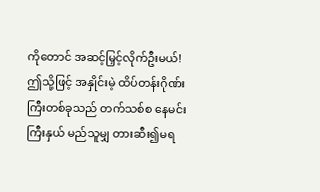ကိုတောင် အဆင့်မြှင့်လိုက်ဦးမယ်! ဤသို့ဖြင့် အနှိုင်းမဲ့ ထိပ်တန်းဂိုဏ်းကြီးတစ်ခုသည် တက်သစ်စ နေမင်းကြီးနှယ် မည်သူမျှ တားဆီး၍မရ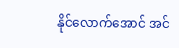နိုင်လောက်အောင် အင်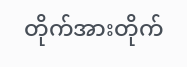တိုက်အားတိုက်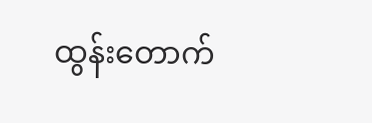ထွန်းတောက်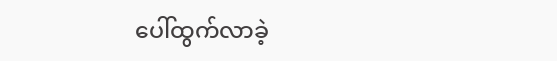ပေါ်ထွက်လာခဲ့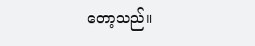တော့သည်။